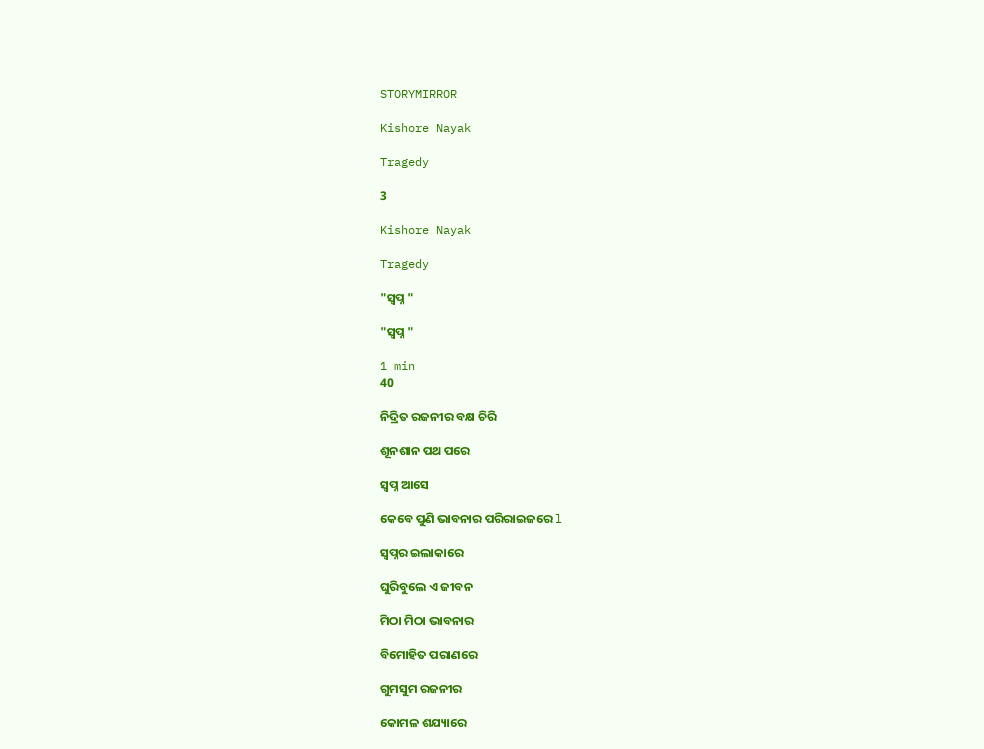STORYMIRROR

Kishore Nayak

Tragedy

3

Kishore Nayak

Tragedy

"ସ୍ବପ୍ନ "

"ସ୍ବପ୍ନ "

1 min
40

ନିଦ୍ରିତ ରଜନୀର ବକ୍ଷ ଚିରି

ଶୂନଶାନ ପଥ ପରେ

ସ୍ବପ୍ନ ଆସେ

କେବେ ପୁଣି ଭାବନାର ପରିରାଇଜରେ l

ସ୍ୱପ୍ନର ଇଲାକାରେ

ଘୁରିବୁଲେ ଏ ଜୀବନ

ମିଠା ମିଠା ଭାବନାର

ବିମୋହିତ ପରାଣରେ

ଗୁମସୁମ ରଜନୀର

କୋମଳ ଶଯ୍ୟାରେ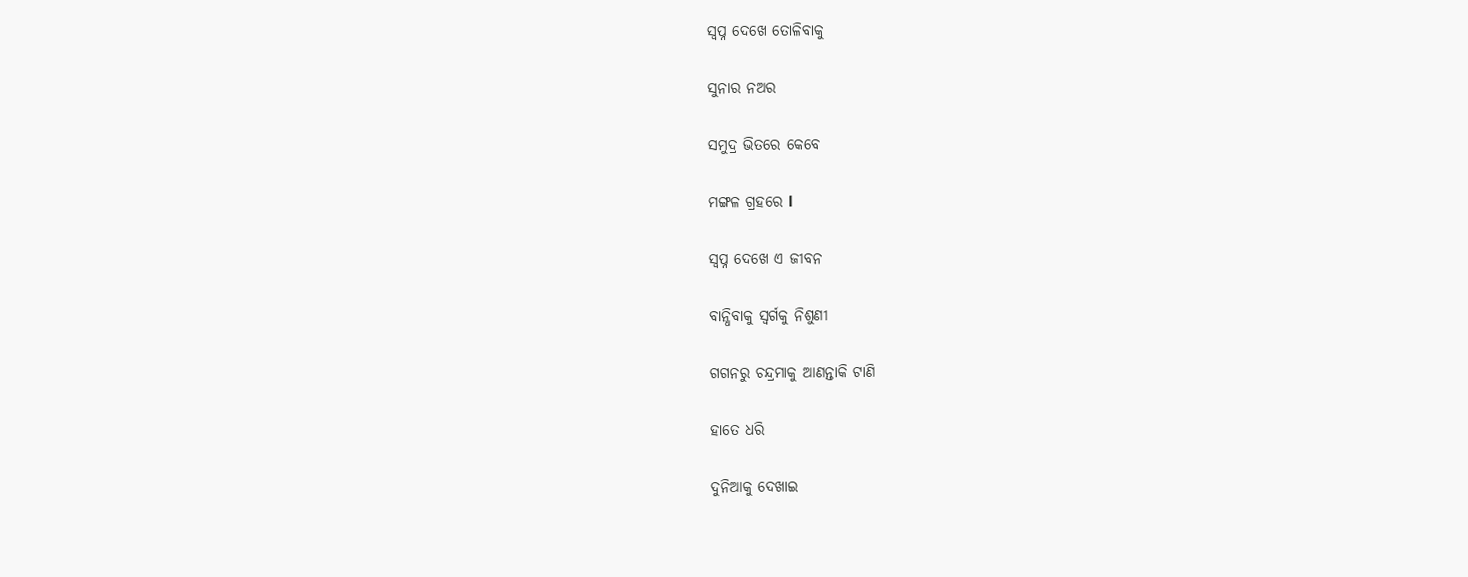ସ୍ୱପ୍ନ ଦେଖେ ତୋଳିବାକୁ

ସୁନାର ନଅର

ସମୁଦ୍ର ଭିତରେ କେବେ

ମଙ୍ଗଳ ଗ୍ରହରେ l

ସ୍ୱପ୍ନ ଦେଖେ ଏ ଜୀବନ

ବାନ୍ଧିବାକୁ ସ୍ୱର୍ଗକୁ ନିଶୁଣୀ

ଗଗନରୁ ଚନ୍ଦ୍ରମାକୁ ଆଣନ୍ତାକି ଟାଣି

ହାତେ ଧରି

ଦୁନିଆକୁ ଦେଖାଇ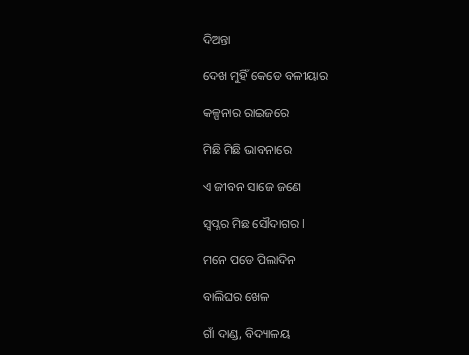ଦିଅନ୍ତା

ଦେଖ ମୁହିଁ କେଡେ ବଳୀୟାର

କଳ୍ପନାର ରାଇଜରେ

ମିଛି ମିଛି ଭାବନାରେ

ଏ ଜୀବନ ସାଜେ ଜଣେ

ସ୍ୱପ୍ନର ମିଛ ସୌଦାଗର l

ମନେ ପଡେ ପିଲାଦିନ

ବାଲିଘର ଖେଳ

ଗାଁ ଦାଣ୍ଡ, ବିଦ୍ୟାଳୟ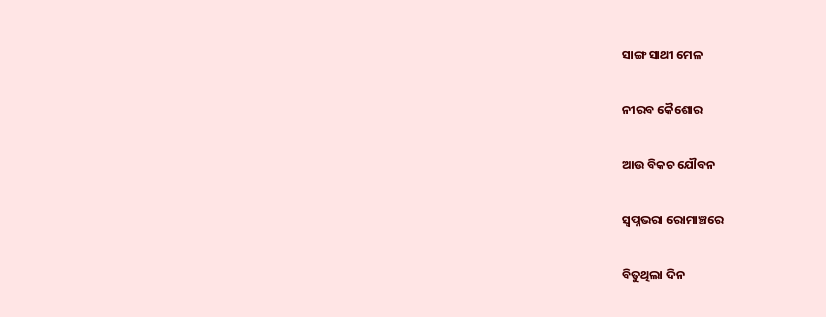ସାଙ୍ଗ ସାଥୀ ମେଳ

ନୀରବ କୈଶୋର

ଆଉ ବିକଚ ଯୌବନ

ସ୍ୱପ୍ନଭରା ରୋମାଞ୍ଚରେ

ବିତୁଥିଲା ଦିନ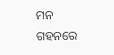ମନ ଗହନରେ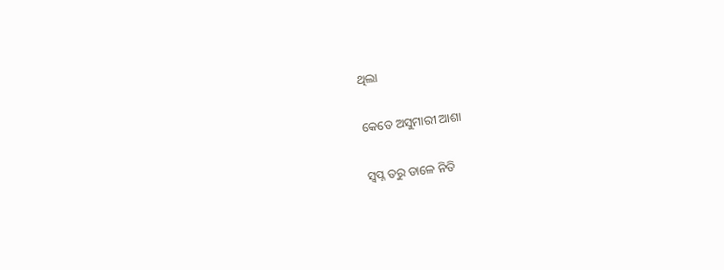ଥିଲା

କେତେ ଅସୁମାରୀ ଆଶା

ସ୍ୱପ୍ନ ତରୁ ଡାଳେ ନିତି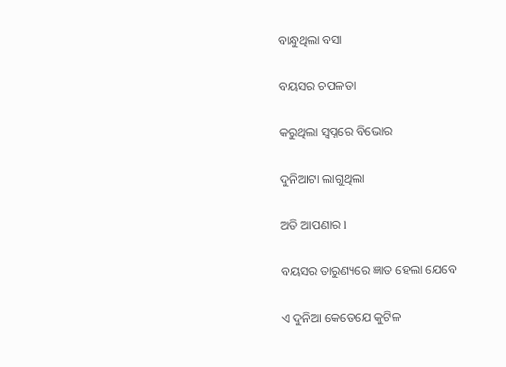ବାନ୍ଧୁଥିଲା ବସା

ବୟସର ଚପଳତା

କରୁଥିଲା ସ୍ୱପ୍ନରେ ବିଭୋର

ଦୁନିଆଟା ଲାଗୁଥିଲା

ଅତି ଆପଣାର l

ବୟସର ତାରୁଣ୍ୟରେ ଜ୍ଞାତ ହେଲା ଯେବେ

ଏ ଦୁନିଆ କେତେଯେ କୁଟିଳ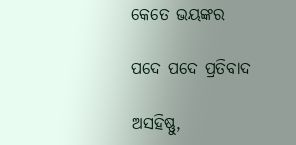କେତେ ଭୟଙ୍କର

ପଦେ ପଦେ ପ୍ରତିବାଦ

ଅସହିଷ୍ଣୁ,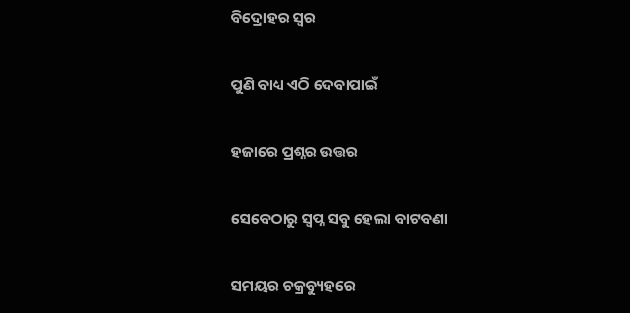ବିଦ୍ରୋହର ସ୍ୱର

ପୁଣି ବାଧ୍ୟ ଏଠି ଦେବାପାଇଁ

ହଜାରେ ପ୍ରଶ୍ନର ଉତ୍ତର

ସେବେଠାରୁ ସ୍ୱପ୍ନ ସବୁ ହେଲା ବାଟବଣା

ସମୟର ଚକ୍ରବ୍ୟୁହରେ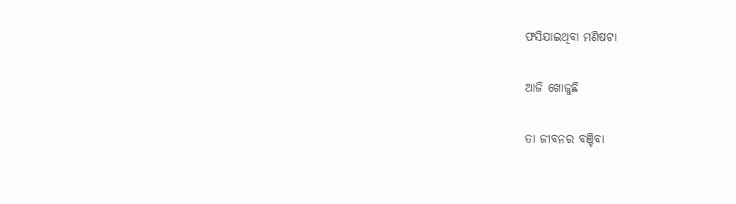ଫସିଯାଇଥିବା ମଣିଷଟା

ଆଜି ଖୋଜୁଛି

ତା ଜୀବନର ବଞ୍ଚିବା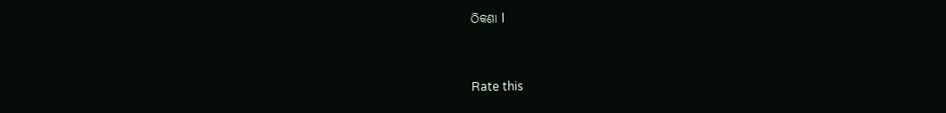ଠିକଣା l


Rate this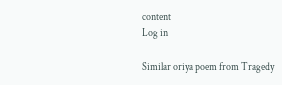content
Log in

Similar oriya poem from Tragedy